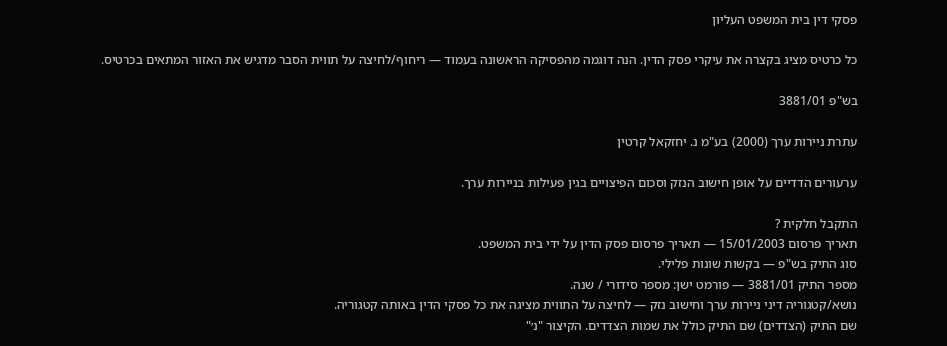פסקי דין בית המשפט העליון

כל כרטיס מציג בקצרה את עיקרי פסק הדין. הנה דוגמה מהפסיקה הראשונה בעמוד — ריחוף/לחיצה על תווית הסבר מדגיש את האזור המתאים בכרטיס.

בש"פ 3881/01

עתרת ניירות ערך (2000) בע"מ נ. יחזקאל קרטין

ערעורים הדדיים על אופן חישוב הנזק וסכום הפיצויים בגין פעילות בניירות ערך.

התקבל חלקית ?
תאריך פרסום 15/01/2003 — תאריך פרסום פסק הדין על ידי בית המשפט.
סוג התיק בש"פ — בקשות שונות פלילי.
מספר התיק 3881/01 — פורמט ישן: מספר סידורי / שנה.
נושא/קטגוריה דיני ניירות ערך וחישוב נזק — לחיצה על התווית מציגה את כל פסקי הדין באותה קטגוריה.
שם התיק (הצדדים) שם התיק כולל את שמות הצדדים. הקיצור "נ׳"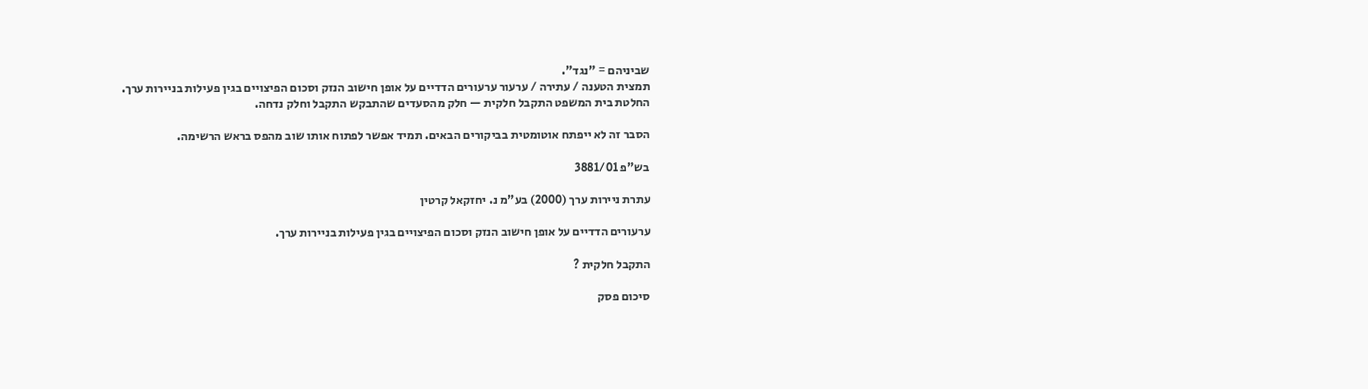שביניהם = "נגד".
תמצית הטענה / עתירה / ערעור ערעורים הדדיים על אופן חישוב הנזק וסכום הפיצויים בגין פעילות בניירות ערך.
החלטת בית המשפט התקבל חלקית — חלק מהסעדים שהתבקש התקבל וחלק נדחה.

הסבר זה לא ייפתח אוטומטית בביקורים הבאים. תמיד אפשר לפתוח אותו שוב מהפס בראש הרשימה.

בש"פ 3881/01

עתרת ניירות ערך (2000) בע"מ נ. יחזקאל קרטין

ערעורים הדדיים על אופן חישוב הנזק וסכום הפיצויים בגין פעילות בניירות ערך.

התקבל חלקית ?

סיכום פסק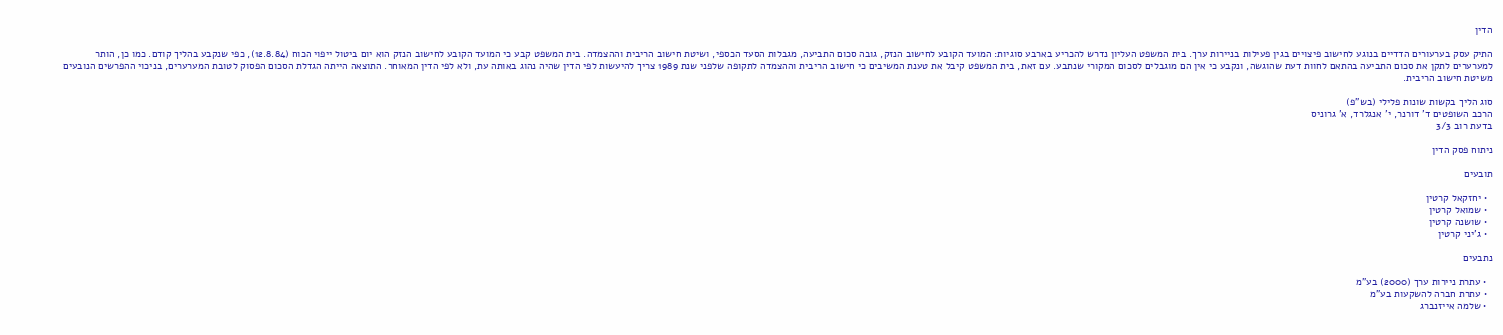הדין

התיק עסק בערעורים הדדיים בנוגע לחישוב פיצויים בגין פעילות בניירות ערך. בית המשפט העליון נדרש להכריע בארבע סוגיות: המועד הקובע לחישוב הנזק, גובה סכום התביעה, מגבלות הסעד הכספי, ושיטת חישוב הריבית וההצמדה. בית המשפט קבע כי המועד הקובע לחישוב הנזק הוא יום ביטול ייפוי הכוח (12.8.84), כפי שנקבע בהליך קודם. כמו כן, הותר למערערים לתקן את סכום התביעה בהתאם לחוות דעת שהוגשה, ונקבע כי אין הם מוגבלים לסכום המקורי שנתבע. עם זאת, בית המשפט קיבל את טענת המשיבים כי חישוב הריבית וההצמדה לתקופה שלפני שנת 1989 צריך להיעשות לפי הדין שהיה נהוג באותה עת, ולא לפי הדין המאוחר. התוצאה הייתה הגדלת הסכום הפסוק לטובת המערערים, בניכוי ההפרשים הנובעים משיטת חישוב הריבית.

סוג הליך בקשות שונות פלילי (בש"פ)
הרכב השופטים ד' דורנר, י' אנגלרד, א' גרוניס
בדעת רוב 3/3

ניתוח פסק הדין

תובעים

  • יחזקאל קרטין
  • שמואל קרטין
  • שושנה קרטין
  • ג'יני קרטין

נתבעים

  • עתרת ניירות ערך (2000) בע"מ
  • עתרת חברה להשקעות בע"מ
  • שלמה אייזנברג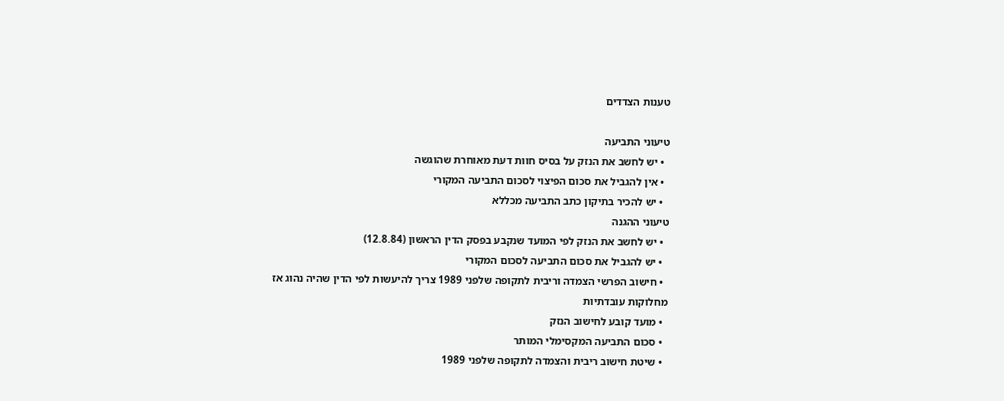טענות הצדדים

טיעוני התביעה
  • יש לחשב את הנזק על בסיס חוות דעת מאוחרת שהוגשה
  • אין להגביל את סכום הפיצוי לסכום התביעה המקורי
  • יש להכיר בתיקון כתב התביעה מכללא
טיעוני ההגנה
  • יש לחשב את הנזק לפי המועד שנקבע בפסק הדין הראשון (12.8.84)
  • יש להגביל את סכום התביעה לסכום המקורי
  • חישוב הפרשי הצמדה וריבית לתקופה שלפני 1989 צריך להיעשות לפי הדין שהיה נהוג אז
מחלוקות עובדתיות
  • מועד קובע לחישוב הנזק
  • סכום התביעה המקסימלי המותר
  • שיטת חישוב ריבית והצמדה לתקופה שלפני 1989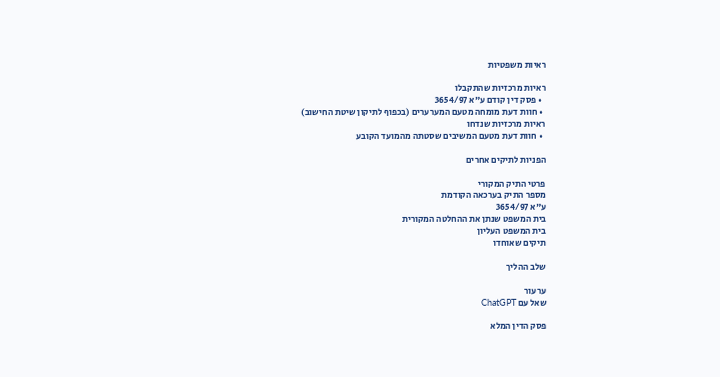ראיות משפטיות

ראיות מרכזיות שהתקבלו
  • פסק דין קודם ע"א 3654/97
  • חוות דעת מומחה מטעם המערערים (בכפוף לתיקון שיטת החישוב)
ראיות מרכזיות שנדחו
  • חוות דעת מטעם המשיבים שסטתה מהמועד הקובע

הפניות לתיקים אחרים

פרטי התיק המקורי
מספר התיק בערכאה הקודמת
ע"א 3654/97
בית המשפט שנתן את ההחלטה המקורית
בית המשפט העליון
תיקים שאוחדו

שלב ההליך

ערעור
שאל עם ChatGPT

פסק הדין המלא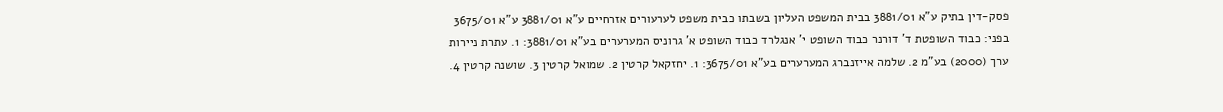פסק-דין בתיק ע"א 3881/01 בבית המשפט העליון בשבתו כבית משפט לערעורים אזרחיים ע"א 3881/01 ע"א 3675/01 בפני: כבוד השופטת ד' דורנר כבוד השופט י' אנגלרד כבוד השופט א' גרוניס המערערים בע"א 3881/01: 1. עתרת ניירות ערך (2000) בע"מ 2. שלמה אייזנברג המערערים בע"א 3675/01: 1. יחזקאל קרטין 2. שמואל קרטין 3. שושנה קרטין 4.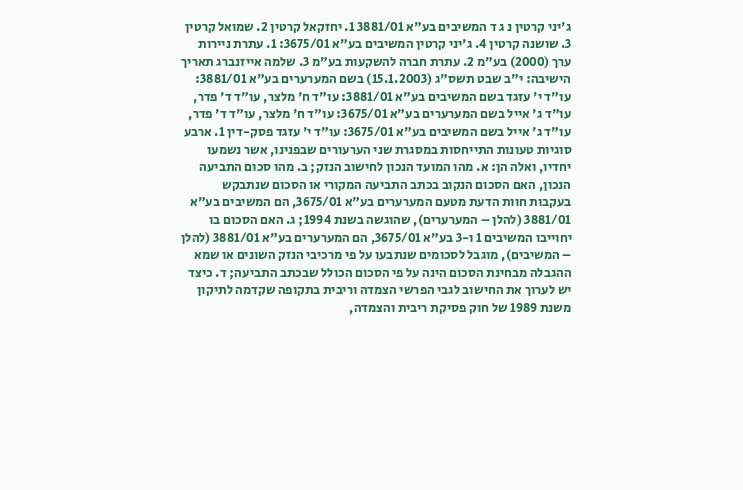ג'יני קרטין נ ג ד המשיבים בע"א 3881/01 1. יחזקאל קרטין 2. שמואל קרטין 3. שושנה קרטין 4. ג'יני קרטין המשיבים בע"א 3675/01: 1. עתרת ניירות ערך (2000) בע"מ 2. עתרת חברה להשקעות בע"מ 3. שלמה אייזנברג תאריך הישיבה: י"ב שבט תשס"ג (15.1.2003) בשם המערערים בע"א 3881/01: עו"ד י' עזגד בשם המשיבים בע"א 3881/01: עו"ד ח' מלצר, עו"ד ד' פדר, עו"ד ג' אייל בשם המערערים בע"א 3675/01: עו"ד ח' מלצר, עו"ד ד' פדר, עו"ד ג' אייל בשם המשיבים בע"א 3675/01: עו"ד י' עזגד פסק-דין 1. ארבע סוגיות טעונות התייחסות במסגרת שני הערעורים שבפנינו, אשר נשמעו יחדיו, ואלה הן: א. מהו המועד הנכון לחישוב הנזק; ב. מהו סכום התביעה הנכון, האם הסכום הנקוב בכתב התביעה המקורי או הסכום שנתבקש בעקבות חוות הדעת מטעם המערערים בע"א 3675/01, הם המשיבים בע"א 3881/01 (להלן – המערערים), שהוגשה בשנת 1994; ג. האם הסכום בו יחוייבו המשיבים 1 ו-3 בע"א 3675/01, הם המערערים בע"א 3881/01 (להלן – המשיבים), מוגבל לסכומים שנתבעו על פי מרכיבי הנזק השונים או שמא ההגבלה מבחינת הסכום הינה על פי הסכום הכולל שבכתב התביעה; ד. כיצד יש לערוך את החישוב לגבי הפרשי הצמדה וריבית בתקופה שקדמה לתיקון משנת 1989 של חוק פסיקת ריבית והצמדה,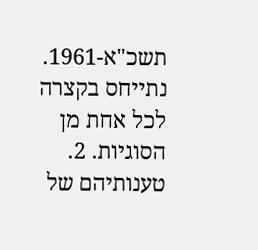תשכ"א-1961. נתייחס בקצרה לכל אחת מן הסוגיות. 2. טענותיהם של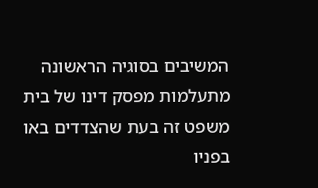המשיבים בסוגיה הראשונה מתעלמות מפסק דינו של בית משפט זה בעת שהצדדים באו בפניו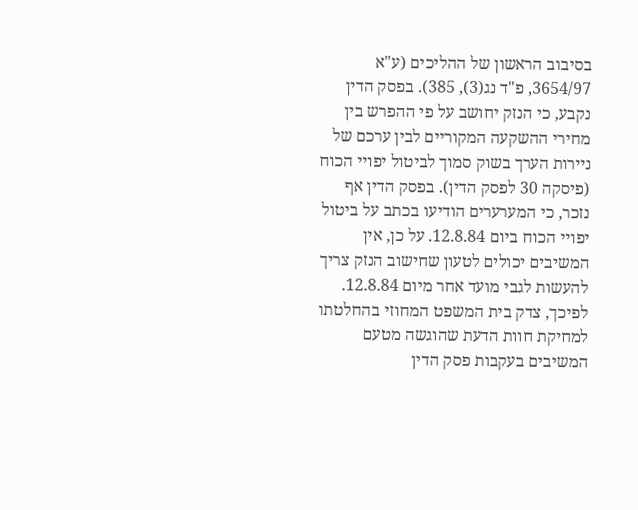בסיבוב הראשון של ההליכים (ע"א 3654/97, פ"ד נג(3), 385). בפסק הדין נקבע, כי הנזק יחושב על פי ההפרש בין מחירי ההשקעה המקוריים לבין ערכם של ניירות הערך בשוק סמוך לביטול יפויי הכוח (פיסקה 30 לפסק הדין). בפסק הדין אף נזכר, כי המערערים הודיעו בכתב על ביטול יפויי הכוח ביום 12.8.84. על כן, אין המשיבים יכולים לטעון שחישוב הנזק צריך להעשות לגבי מועד אחר מיום 12.8.84. לפיכך, צדק בית המשפט המחוזי בהחלטתו למחיקת חוות הדעת שהוגשה מטעם המשיבים בעקבות פסק הדין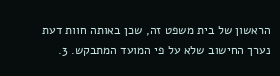הראשון של בית משפט זה, שכן באותה חוות דעת נערך החישוב שלא על פי המועד המתבקש. 3.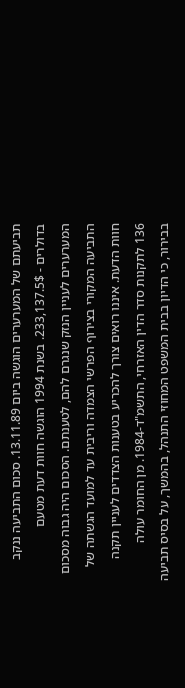תביעתם של המערערים הוגשה ביום 13.11.89. סכום התביעה ננקב בדולרים - 233,137.5$. בשנת 1994 הוגשה חוות דעת מטעם המערערים לעניין הנזק שנגרם להם, לטענתם. הסכום היה גבוה מסכום התביעה המקורי בצירוף הפרשי הצמדה וריבית עד למועד הגשתה של חוות הדעת. איננו רואים צורך להכריע בטענות הצדדים לעניין תקנה 136 לתקנות סדר הדין האזרחי, התשמ"ד-1984. מן החומר עולה בבירור, כי הדיון בבית המשפט המחוזי התנהל, בהמשך, על בסיס תביעה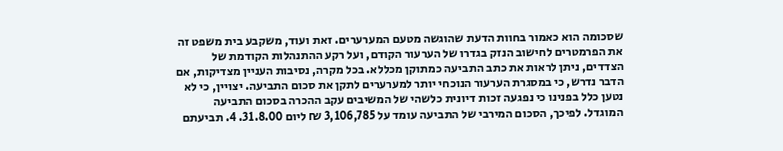שסכומה הוא כאמור בחוות הדעת שהוגשה מטעם המערערים. זאת ועוד, משקבע בית משפט זה את הפרמטרים לחישוב הנזק בגדרו של הערעור הקודם, ועל רקע ההתנהלות הקודמת של הצדדים, ניתן לראות את כתב התביעה כמתוקן מכללא. בכל מקרה, נסיבות העניין מצדיקות, אם הדבר נדרש, כי במסגרת הערעור הנוכחי יותר למערערים לתקן את סכום התביעה. יצויין, כי לא נטען כלל בפנינו כי נפגעה זכות דיונית כלשהי של המשיבים עקב ההכרה בסכום התביעה המוגדל. לפיכך, הסכום המירבי של התביעה עומד על 3,106,785 ₪ ליום 31.8.00. 4. תביעתם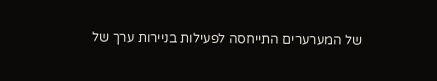של המערערים התייחסה לפעילות בניירות ערך של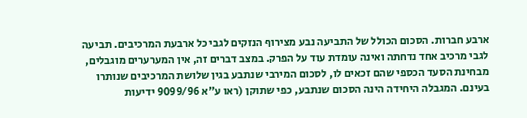ארבע חברות. הסכום הכולל של התביעה נבע מצירוף הנזקים לגבי כל ארבעת המרכיבים. תביעה לגבי מרכיב אחד נדחתה ואינה עומדת עוד על הפרק. במצב דברים זה, אין המערערים מוגבלים, מבחינת הסעד הכספי שהם זכאים לו, לסכום המירבי שנתבע בגין שלושת המרכיבים שנותרו בעינם. המגבלה היחידה הינה הסכום שנתבע, כפי שתוקן (ראו ע"א 9099/96 ידיעות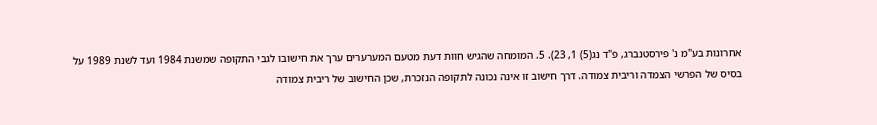אחרונות בע"מ נ' פירסטנברג, פ"ד נג(5) 1, 23). 5. המומחה שהגיש חוות דעת מטעם המערערים ערך את חישובו לגבי התקופה שמשנת 1984 ועד לשנת 1989 על בסיס של הפרשי הצמדה וריבית צמודה. דרך חישוב זו אינה נכונה לתקופה הנזכרת, שכן החישוב של ריבית צמודה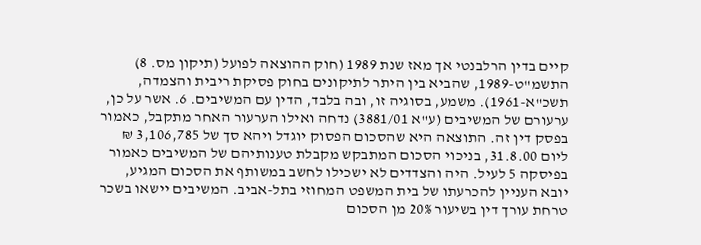קיים בדין הרלבנטי אך מאז שנת 1989 (חוק ההוצאה לפועל (תיקון מס. 8) התשמ"ט-1989, שהביא בין היתר לתיקונים בחוק פסיקת ריבית והצמדה, תשכ"א-1961). משמע, בסוגיה זו, ובה בלבד, הדין עם המשיבים. 6. אשר על כן, ערעורם של המשיבים (ע"א 3881/01) נדחה ואילו הערעור האחר מתקבל, כאמור בפסק דין זה. התוצאה היא שהסכום הפסוק יוגדל ויהא סך של 3,106,785 ₪ ליום 31.8.00, בניכוי הסכום המתבקש מקבלת טענותיהם של המשיבים כאמור בפיסקה 5 לעיל. היה והצדדים לא ישכילו לחשב במשותף את הסכום המגיע, יובא העניין להכרעתו של בית המשפט המחוזי בתל-אביב. המשיבים יישאו בשכר טרחת עורך דין בשיעור 20% מן הסכום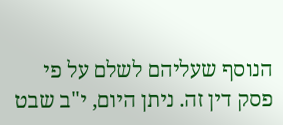הנוסף שעליהם לשלם על פי פסק דין זה. ניתן היום, י"ב שבט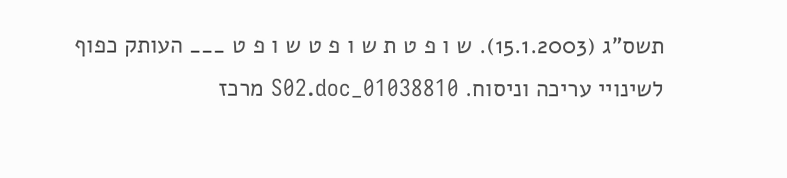תשס"ג (15.1.2003). ש ו פ ט ת ש ו פ ט ש ו פ ט ___ העותק כפוף לשינויי עריכה וניסוח. 01038810_S02.doc מרכז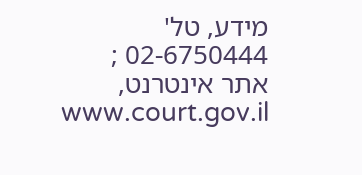מידע, טל' 02-6750444 ; אתר אינטרנט, www.court.gov.il